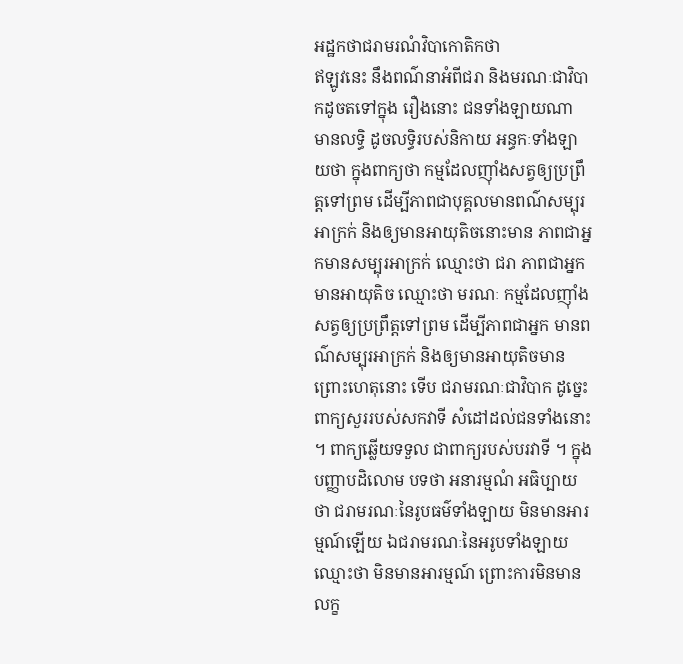អដ្ឋកថាជរាមរណំវិបាកោតិកថា
ឥឡូវនេះ នឹងពណ៌នាអំពីជរា និងមរណៈជាវិបាកដូចតទៅក្នុង រឿងនោះ ជនទាំងឡាយណា មានលទ្ធិ ដូចលទ្ធិរបស់និកាយ អន្ធកៈទាំងឡាយថា ក្នុងពាក្យថា កម្មដែលញ៉ាំងសត្វឲ្យប្រព្រឹត្តទៅព្រម ដើម្បីភាពជាបុគ្គលមានពណ៌សម្បុរអាក្រក់ និងឲ្យមានអាយុតិចនោះមាន ភាពជាអ្នកមានសម្បុរអាក្រក់ ឈ្មោះថា ជរា ភាពជាអ្នកមានអាយុតិច ឈ្មោះថា មរណៈ កម្មដែលញ៉ាំងសត្វឲ្យប្រព្រឹត្តទៅព្រម ដើម្បីភាពជាអ្នក មានពណ៌សម្បុរអាក្រក់ និងឲ្យមានអាយុតិចមាន ព្រោះហេតុនោះ ទើប ជរាមរណៈជាវិបាក ដូច្នេះ ពាក្យសួររបស់សកវាទី សំដៅដល់ជនទាំងនោះ ។ ពាក្យឆ្លើយទទួល ជាពាក្យរបស់បរវាទី ។ ក្នុងបញ្ញាបដិលោម បទថា អនារម្មណំ អធិប្បាយថា ជរាមរណៈនៃរូបធម៌ទាំងឡាយ មិនមានអារម្មណ៍ឡើយ ឯជរាមរណៈនៃអរូបទាំងឡាយ ឈ្មោះថា មិនមានអារម្មណ៍ ព្រោះការមិនមានលក្ខ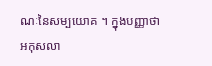ណៈនៃសម្បយោគ ។ ក្នុងបញ្ញាថា អកុសលា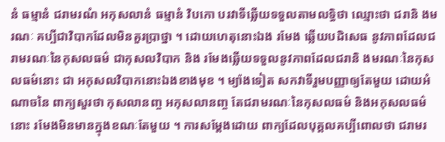នំ ធម្មានំ ជរាមរណំ អកុសលានំ ធម្មានំ វិបកោ បរវាទីឆ្លើយទទួលតាមលទ្ធិថា ឈ្មោះថា ជរានិ ងមរណៈ គប្បីជាវិបាកដែលមិនគួរប្រាថ្នា ។ ដោយហេតុនោះឯង រមែង ឆ្លើយបដិសេធ នូវភាពដែលជរាមរណៈនៃកុសលធម៌ ជាកុសលវិបាក និង រមែងឆ្លើយទទួលនូវភាពដែលជរានិ ងមរណៈនៃកុសលធម៌នោះ ជា អកុសលវិបាកនោះឯងខាងមុខ ។ ម្យ៉ាងទៀត សកវាទីរួមបញ្ញាឲ្យតែមួយ ដោយអំណាចនៃ ពាក្យសួរថា កុសលានញ្ច អកុសលានញ្ច តែជរាមរណៈនៃកុសលធម៌ និងអកុសលធម៌នោះ រមែងមិនមានក្នុងខណៈតែមួយ ។ ការសម្តែងដោយ ពាក្យដែលបុគ្គលគប្បីពោលថា ជរាមរ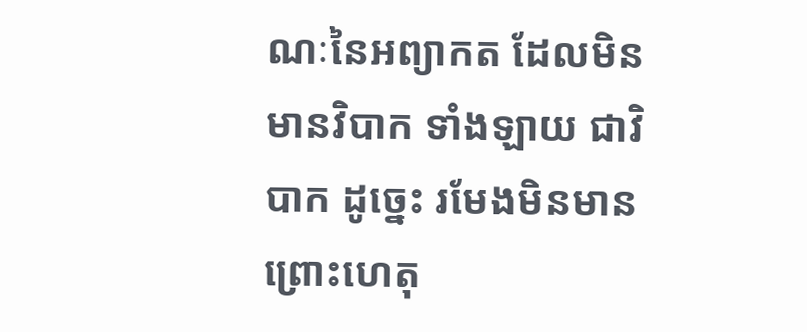ណៈនៃអព្យាកត ដែលមិនមានវិបាក ទាំងឡាយ ជាវិបាក ដូច្នេះ រមែងមិនមាន ព្រោះហេតុ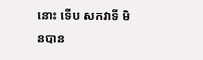នោះ ទើប សកវាទី មិនបាន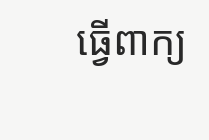ធ្វើពាក្យ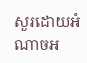សួរដោយអំណាចអ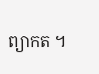ព្យាកត ។